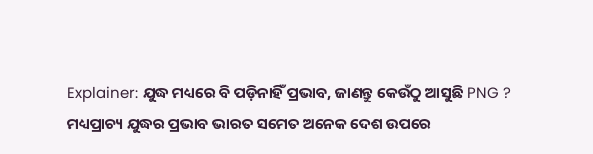Explainer: ଯୁଦ୍ଧ ମଧ୍ୟରେ ବି ପଡ଼ିନାହିଁ ପ୍ରଭାବ, ଜାଣନ୍ତୁ କେଉଁଠୁ ଆସୁଛି PNG ?
ମଧ୍ୟପ୍ରାଚ୍ୟ ଯୁଦ୍ଧର ପ୍ରଭାବ ଭାରତ ସମେତ ଅନେକ ଦେଶ ଉପରେ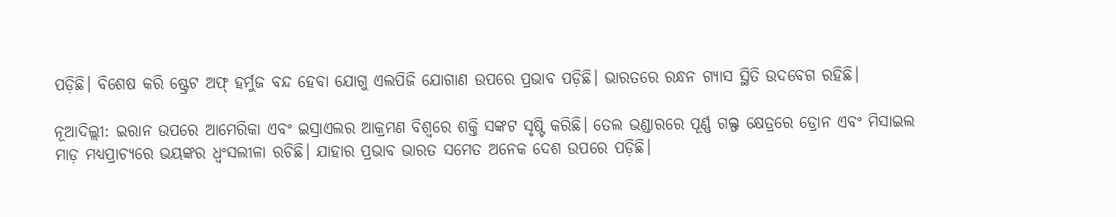ପଡ଼ିଛି। ବିଶେଷ କରି ଷ୍ଟ୍ରେଟ ଅଫ୍ ହର୍ମୁଜ ବନ୍ଦ ହେବା ଯୋଗୁ ଏଲପିଜି ଯୋଗାଣ ଉପରେ ପ୍ରଭାବ ପଡ଼ିଛି। ଭାରତରେ ରନ୍ଧନ ଗ୍ୟାସ ସ୍ଥିତି ଉଦବେଗ ରହିଛି।

ନୂଆଦିଲ୍ଲୀ: ଇରାନ ଉପରେ ଆମେରିକା ଏବଂ ଇସ୍ରାଏଲର ଆକ୍ରମଣ ବିଶ୍ବରେ ଶକ୍ତି ସଙ୍କଟ ସୃଷ୍ଟି କରିଛି। ତେଲ ଭଣ୍ଡାରରେ ପୂର୍ଣ୍ଣ ଗଲ୍ଫ କ୍ଷେତ୍ରରେ ଡ୍ରୋନ ଏବଂ ମିସାଇଲ ମାଡ଼ ମଧ୍ୟପ୍ରାଚ୍ୟରେ ଭୟଙ୍କର ଧ୍ବଂସଲୀଳା ରଚିଛି। ଯାହାର ପ୍ରଭାବ ଭାରତ ସମେତ ଅନେକ ଦେଶ ଉପରେ ପଡ଼ିଛି।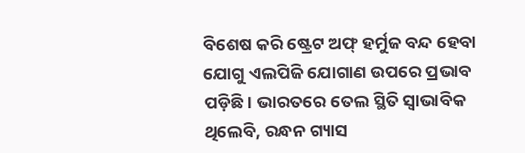ବିଶେଷ କରି ଷ୍ଟ୍ରେଟ ଅଫ୍ ହର୍ମୁଜ ବନ୍ଦ ହେବା ଯୋଗୁ ଏଲପିଜି ଯୋଗାଣ ଉପରେ ପ୍ରଭାବ ପଡ଼ିଛି। ଭାରତରେ ତେଲ ସ୍ଥିତି ସ୍ବାଭାବିକ ଥିଲେବି, ରନ୍ଧନ ଗ୍ୟାସ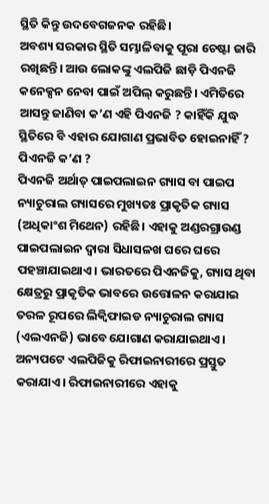ସ୍ଥିତି କିନ୍ତୁ ଉଦବେଗଜନକ ରହିଛି।
ଅବଶ୍ୟ ସରକାର ସ୍ଥିତି ସମ୍ଭାଳିବାକୁ ପୂରା ଚେଷ୍ଟା ଜାରି ରଖିଛନ୍ତି। ଆଉ ଲୋକଙ୍କୁ ଏଲପିଜି ଛାଡ଼ି ପିଏନଜି କନେକ୍ସନ ନେବା ପାଇଁ ଅପିଲ୍ କରୁଛନ୍ତି। ଏମିତିରେ ଆସନ୍ତୁ ଜାଣିବା କ’ଣ ଏହି ପିଏନଜି ? କାହିଁକି ଯୁଦ୍ଧ ସ୍ଥିତିରେ ବି ଏହାର ଯୋଗାଣ ପ୍ରଭାବିତ ହୋଇନାହିଁ ?
ପିଏନଜି କ’ଣ ?
ପିଏନଜି ଅର୍ଥାତ୍ ପାଇପଲାଇନ ଗ୍ୟାସ ବା ପାଇପ ନ୍ୟାଚୁରାଲ ଗ୍ୟାସରେ ମୁଖ୍ୟତଃ ପ୍ରାକୃତିକ ଗ୍ୟାସ (ଅଧିକାଂଶ ମିଥେନ) ରହିଛି। ଏହାକୁ ଅଣ୍ଡରଗ୍ରାଉଣ୍ଡ ପାଇପଲାଇନ ଦ୍ବାରା ସିଧାସଳଖ ଘରେ ଘରେ ପହଞ୍ଚାଯାଇଥାଏ। ଭାରତରେ ପିଏନଜିକୁ, ଗ୍ୟାସ ଥିବା କ୍ଷେତ୍ରରୁ ପ୍ରାକୃତିକ ଭାବରେ ଉତ୍ତୋଳନ କରାଯାଇ ତରଳ ରୂପରେ ଲିକ୍ବିଫାଇଡ ନ୍ୟାଚୁରାଲ ଗ୍ୟାସ (ଏଲଏନଜି) ଭାବେ ଯୋଗାଣ କରାଯାଇଥାଏ।
ଅନ୍ୟପଟେ ଏଲପିଜିକୁ ରିଫାଇନାରୀରେ ପ୍ରସ୍ତୁତ କରାଯାଏ। ରିଫାଇନାରୀରେ ଏହାକୁ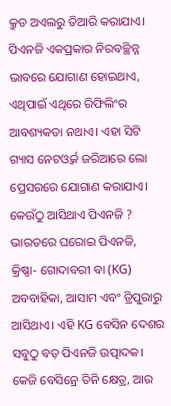କ୍ରୁଡ ଅଏଲରୁ ତିଆରି କରାଯାଏ। ପିଏନଜି ଏକପ୍ରକାର ନିରବଚ୍ଛିନ୍ନ ଭାବରେ ଯୋଗାଣ ହୋଇଥାଏ, ଏଥିପାଇଁ ଏଥିରେ ରିଫିଲିଂର ଆବଶ୍ୟକତା ନଥାଏ। ଏହା ସିଟି ଗ୍ୟାସ ନେଟଓ୍ବର୍କ ଜରିଆରେ ଲୋ ପ୍ରେସରରେ ଯୋଗାଣ କରାଯାଏ।
କେଉଁଠୁ ଆସିଥାଏ ପିଏନଜି ?
ଭାରତରେ ଘରୋଇ ପିଏନଜି, କ୍ରିଷ୍ଣା- ଗୋଦାବରୀ ବା (KG) ଅବବାହିକା, ଆସାମ ଏବଂ ତ୍ରିପୁରାରୁ ଆସିଥାଏ। ଏହି KG ବେସିନ ଦେଶର ସବୁଠୁ ବଡ଼ ପିଏନଜି ଉତ୍ପାଦକ। କେଜି ବେସିନ୍ରେ ତିନି କ୍ଷେତ୍ର, ଆର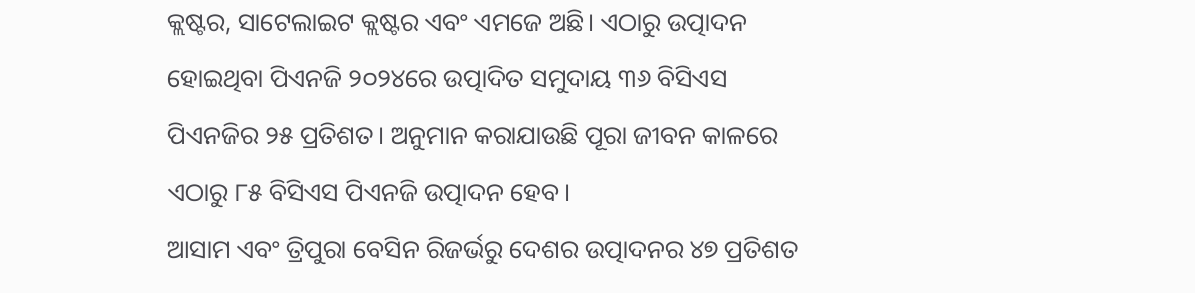କ୍ଲଷ୍ଟର, ସାଟେଲାଇଟ କ୍ଲଷ୍ଟର ଏବଂ ଏମଜେ ଅଛି। ଏଠାରୁ ଉତ୍ପାଦନ ହୋଇଥିବା ପିଏନଜି ୨୦୨୪ରେ ଉତ୍ପାଦିତ ସମୁଦାୟ ୩୬ ବିସିଏସ ପିଏନଜିର ୨୫ ପ୍ରତିଶତ। ଅନୁମାନ କରାଯାଉଛି ପୂରା ଜୀବନ କାଳରେ ଏଠାରୁ ୮୫ ବିସିଏସ ପିଏନଜି ଉତ୍ପାଦନ ହେବ।
ଆସାମ ଏବଂ ତ୍ରିପୁରା ବେସିନ ରିଜର୍ଭରୁ ଦେଶର ଉତ୍ପାଦନର ୪୭ ପ୍ରତିଶତ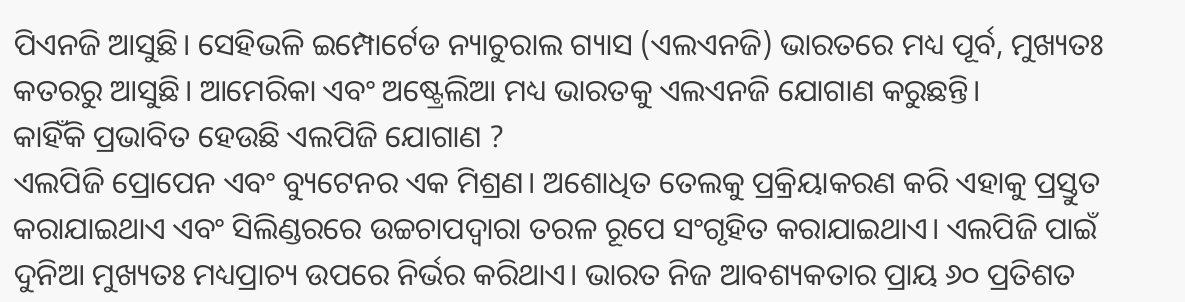ପିଏନଜି ଆସୁଛି। ସେହିଭଳି ଇମ୍ପୋର୍ଟେଡ ନ୍ୟାଚୁରାଲ ଗ୍ୟାସ (ଏଲଏନଜି) ଭାରତରେ ମଧ୍ୟ ପୂର୍ବ, ମୁଖ୍ୟତଃ କତରରୁ ଆସୁଛି। ଆମେରିକା ଏବଂ ଅଷ୍ଟ୍ରେଲିଆ ମଧ୍ୟ ଭାରତକୁ ଏଲଏନଜି ଯୋଗାଣ କରୁଛନ୍ତି।
କାହିଁକି ପ୍ରଭାବିତ ହେଉଛି ଏଲପିଜି ଯୋଗାଣ ?
ଏଲପିଜି ପ୍ରୋପେନ ଏବଂ ବ୍ୟୁଟେନର ଏକ ମିଶ୍ରଣ। ଅଶୋଧିତ ତେଲକୁ ପ୍ରକ୍ରିୟାକରଣ କରି ଏହାକୁ ପ୍ରସ୍ତୁତ କରାଯାଇଥାଏ ଏବଂ ସିଲିଣ୍ଡରରେ ଉଚ୍ଚଚାପଦ୍ବାରା ତରଳ ରୂପେ ସଂଗୃହିତ କରାଯାଇଥାଏ। ଏଲପିଜି ପାଇଁ ଦୁନିଆ ମୁଖ୍ୟତଃ ମଧ୍ୟପ୍ରାଚ୍ୟ ଉପରେ ନିର୍ଭର କରିଥାଏ। ଭାରତ ନିଜ ଆବଶ୍ୟକତାର ପ୍ରାୟ ୬୦ ପ୍ରତିଶତ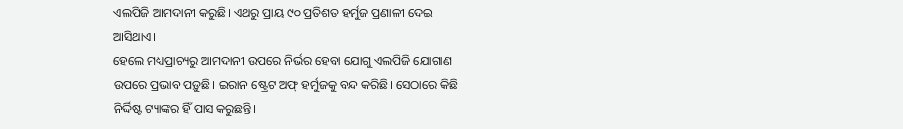ଏଲପିଜି ଆମଦାନୀ କରୁଛି। ଏଥରୁ ପ୍ରାୟ ୯୦ ପ୍ରତିଶତ ହର୍ମୁଜ ପ୍ରଣାଳୀ ଦେଇ ଆସିଥାଏ।
ହେଲେ ମଧ୍ୟପ୍ରାଚ୍ୟରୁ ଆମଦାନୀ ଉପରେ ନିର୍ଭର ହେବା ଯୋଗୁ ଏଲପିଜି ଯୋଗାଣ ଉପରେ ପ୍ରଭାବ ପଡ଼ୁଛି। ଇରାନ ଷ୍ଟ୍ରେଟ ଅଫ୍ ହର୍ମୁଜକୁ ବନ୍ଦ କରିଛି। ସେଠାରେ କିଛି ନିର୍ଦ୍ଦିଷ୍ଟ ଟ୍ୟାଙ୍କର ହିଁ ପାସ କରୁଛନ୍ତି।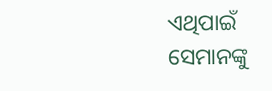ଏଥିପାଇଁ ସେମାନଙ୍କୁ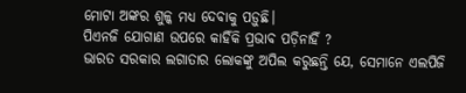ମୋଟା ଅଙ୍କର ଶୁଳ୍କ ମଧ୍ୟ ଦେବାକୁ ପଡ଼ୁଛି।
ପିଏନଜି ଯୋଗାଣ ଉପରେ କାହିଁକି ପ୍ରଭାବ ପଡ଼ିନାହିଁ ?
ଭାରତ ସରକାର ଲଗାତାର ଲୋକଙ୍କୁ ଅପିଲ କରୁଛନ୍ତି ଯେ, ସେମାନେ ଏଲପିଜି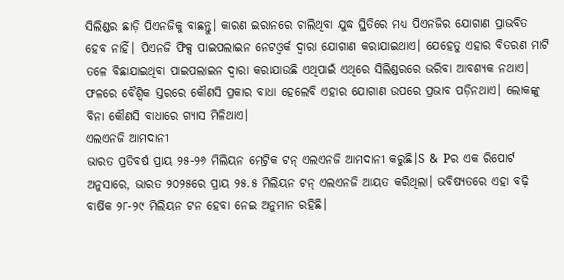ସିଲିଣ୍ଡର ଛାଡ଼ି ପିଏନଜିକୁ ବାଛନ୍ତୁ। କାରଣ ଇରାନରେ ଚାଲିଥିବା ଯୁଦ୍ଧ ସ୍ଥିତିରେ ମଧ୍ୟ ପିଏନଜିର ଯୋଗାଣ ପ୍ରାଭବିତ ହେବ ନାହିଁ। ପିଏନଜି ଫିକ୍ସ ପାଇପଲାଇନ ନେଟଓ୍ବର୍କ ଦ୍ବାରା ଯୋଗାଣ କରାଯାଇଥାଏ। ଯେହେତୁ ଏହାର ବିତରଣ ମାଟି ତଳେ ବିଛାଯାଇଥିବା ପାଇପଲାଇନ ଦ୍ବାରା କରାଯାଉଛି ଏଥିପାଇଁ ଏଥିରେ ସିଲିଣ୍ଡରରେ ଭରିବା ଆବଶ୍ୟକ ନଥାଏ। ଫଳରେ ବୈଶ୍ବିକ ସ୍ତରରେ କୌଣସି ପ୍ରକାର ବାଧା ହେଲେବି ଏହାର ଯୋଗାଣ ଉପରେ ପ୍ରଭାବ ପଡ଼ିନଥାଏ। ଲୋକଙ୍କୁ ବିନା କୌଣସି ବାଧାରେ ଗ୍ୟାସ ମିଳିଥାଏ।
ଏଲଏନଜି ଆମଦାନୀ
ଭାରତ ପ୍ରତିବର୍ଷ ପ୍ରାୟ ୨୫-୨୬ ମିଲିୟନ ମେଟ୍ରିକ ଟନ୍ ଏଲଏନଜି ଆମଦାନୀ କରୁଛି।S & Pର ଏକ ରିପୋର୍ଟ ଅନୁସାରେ, ଭାରତ ୨୦୨୫ରେ ପ୍ରାୟ ୨୫.୫ ମିଲିୟନ ଟନ୍ ଏଲଏନଜି ଆୟତ କରିଥିଲା। ଭବିଷ୍ୟତରେ ଏହା ବଢ଼ି ବାର୍ଷିକ ୨୮-୨୯ ମିଲିୟନ ଟନ ହେବା ନେଇ ଅନୁମାନ ରହିଛି।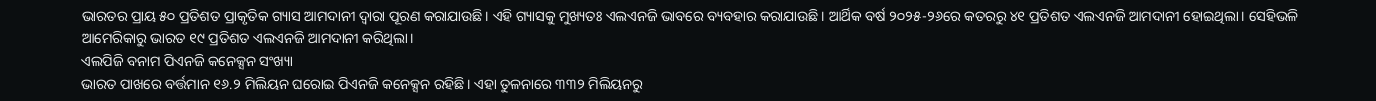ଭାରତର ପ୍ରାୟ ୫୦ ପ୍ରତିଶତ ପ୍ରାକୃତିକ ଗ୍ୟାସ ଆମଦାନୀ ଦ୍ବାରା ପୂରଣ କରାଯାଉଛି। ଏହି ଗ୍ୟାସକୁ ମୁଖ୍ୟତଃ ଏଲଏନଜି ଭାବରେ ବ୍ୟବହାର କରାଯାଉଛି। ଆର୍ଥିକ ବର୍ଷ ୨୦୨୫-୨୬ରେ କତରରୁ ୪୧ ପ୍ରତିଶତ ଏଲଏନଜି ଆମଦାନୀ ହୋଇଥିଲା। ସେହିଭଳି ଆମେରିକାରୁ ଭାରତ ୧୯ ପ୍ରତିଶତ ଏଲଏନଜି ଆମଦାନୀ କରିଥିଲା।
ଏଲପିଜି ବନାମ ପିଏନଜି କନେକ୍ସନ ସଂଖ୍ୟା
ଭାରତ ପାଖରେ ବର୍ତ୍ତମାନ ୧୬.୨ ମିଲିୟନ ଘରୋଇ ପିଏନଜି କନେକ୍ସନ ରହିଛି। ଏହା ତୁଳନାରେ ୩୩୨ ମିଲିୟନରୁ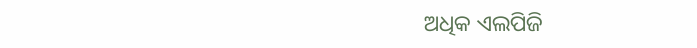ଅଧିକ ଏଲପିଜି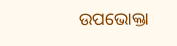ଉପଭୋକ୍ତା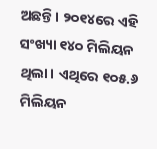ଅଛନ୍ତି। ୨୦୧୪ରେ ଏହି ସଂଖ୍ୟା ୧୪୦ ମିଲିୟନ ଥିଲା। ଏଥିରେ ୧୦୫.୬ ମିଲିୟନ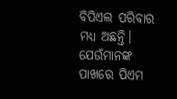ବିପିଏଲ ପରିବାର ମଧ୍ୟ ଅଛନ୍ତି। ଯେଉଁମାନଙ୍କ ପାଖରେ ପିଏମ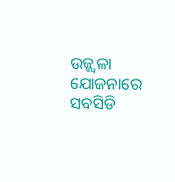ଉଜ୍ଜ୍ବଳା ଯୋଜନାରେ ସବସିଡି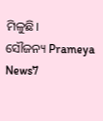ମିଳୁଛି।
ସୌଜନ୍ୟ Prameya News7